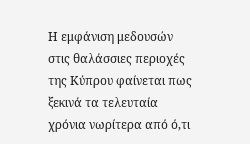Η εμφάνιση μεδουσών στις θαλάσσιες περιοχές της Κύπρου φαίνεται πως ξεκινά τα τελευταία χρόνια νωρίτερα από ό,τι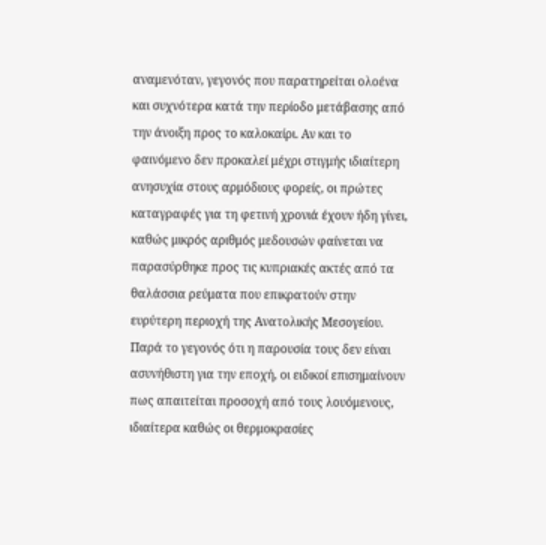αναμενόταν, γεγονός που παρατηρείται ολοένα και συχνότερα κατά την περίοδο μετάβασης από την άνοιξη προς το καλοκαίρι. Αν και το φαινόμενο δεν προκαλεί μέχρι στιγμής ιδιαίτερη ανησυχία στους αρμόδιους φορείς, οι πρώτες καταγραφές για τη φετινή χρονιά έχουν ήδη γίνει, καθώς μικρός αριθμός μεδουσών φαίνεται να παρασύρθηκε προς τις κυπριακές ακτές από τα θαλάσσια ρεύματα που επικρατούν στην ευρύτερη περιοχή της Ανατολικής Μεσογείου.
Παρά το γεγονός ότι η παρουσία τους δεν είναι ασυνήθιστη για την εποχή, οι ειδικοί επισημαίνουν πως απαιτείται προσοχή από τους λουόμενους, ιδιαίτερα καθώς οι θερμοκρασίες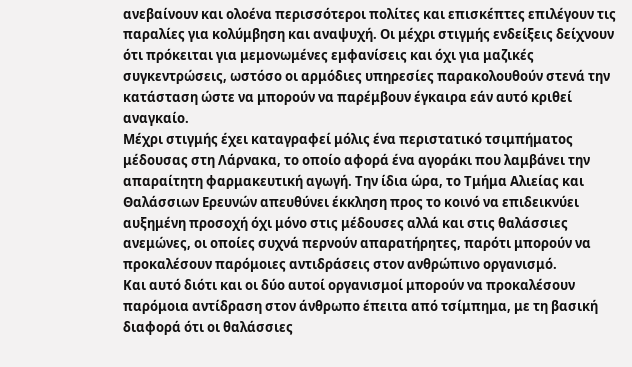ανεβαίνουν και ολοένα περισσότεροι πολίτες και επισκέπτες επιλέγουν τις παραλίες για κολύμβηση και αναψυχή. Οι μέχρι στιγμής ενδείξεις δείχνουν ότι πρόκειται για μεμονωμένες εμφανίσεις και όχι για μαζικές συγκεντρώσεις, ωστόσο οι αρμόδιες υπηρεσίες παρακολουθούν στενά την κατάσταση ώστε να μπορούν να παρέμβουν έγκαιρα εάν αυτό κριθεί αναγκαίο.
Μέχρι στιγμής έχει καταγραφεί μόλις ένα περιστατικό τσιμπήματος μέδουσας στη Λάρνακα, το οποίο αφορά ένα αγοράκι που λαμβάνει την απαραίτητη φαρμακευτική αγωγή. Την ίδια ώρα, το Τμήμα Αλιείας και Θαλάσσιων Ερευνών απευθύνει έκκληση προς το κοινό να επιδεικνύει αυξημένη προσοχή όχι μόνο στις μέδουσες αλλά και στις θαλάσσιες ανεμώνες, οι οποίες συχνά περνούν απαρατήρητες, παρότι μπορούν να προκαλέσουν παρόμοιες αντιδράσεις στον ανθρώπινο οργανισμό.
Και αυτό διότι και οι δύο αυτοί οργανισμοί μπορούν να προκαλέσουν παρόμοια αντίδραση στον άνθρωπο έπειτα από τσίμπημα, με τη βασική διαφορά ότι οι θαλάσσιες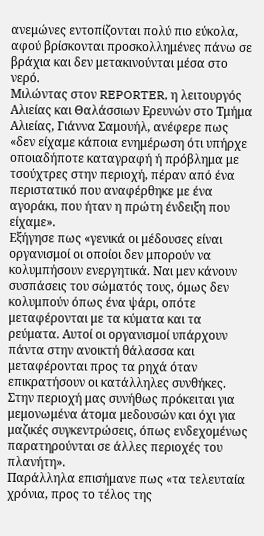ανεμώνες εντοπίζονται πολύ πιο εύκολα, αφού βρίσκονται προσκολλημένες πάνω σε βράχια και δεν μετακινούνται μέσα στο νερό.
Μιλώντας στον REPORTER, η λειτουργός Αλιείας και Θαλάσσιων Ερευνών στο Τμήμα Αλιείας, Γιάννα Σαμουήλ, ανέφερε πως «δεν είχαμε κάποια ενημέρωση ότι υπήρχε οποιαδήποτε καταγραφή ή πρόβλημα με τσούχτρες στην περιοχή, πέραν από ένα περιστατικό που αναφέρθηκε με ένα αγοράκι, που ήταν η πρώτη ένδειξη που είχαμε».
Εξήγησε πως «γενικά οι μέδουσες είναι οργανισμοί οι οποίοι δεν μπορούν να κολυμπήσουν ενεργητικά. Ναι μεν κάνουν συσπάσεις του σώματός τους, όμως δεν κολυμπούν όπως ένα ψάρι, οπότε μεταφέρονται με τα κύματα και τα ρεύματα. Αυτοί οι οργανισμοί υπάρχουν πάντα στην ανοικτή θάλασσα και μεταφέρονται προς τα ρηχά όταν επικρατήσουν οι κατάλληλες συνθήκες. Στην περιοχή μας συνήθως πρόκειται για μεμονωμένα άτομα μεδουσών και όχι για μαζικές συγκεντρώσεις, όπως ενδεχομένως παρατηρούνται σε άλλες περιοχές του πλανήτη».
Παράλληλα επισήμανε πως «τα τελευταία χρόνια, προς το τέλος της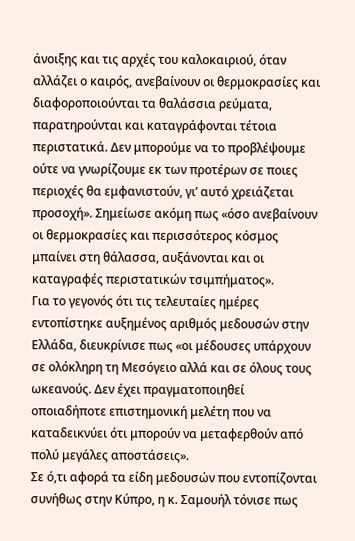άνοιξης και τις αρχές του καλοκαιριού, όταν αλλάζει ο καιρός, ανεβαίνουν οι θερμοκρασίες και διαφοροποιούνται τα θαλάσσια ρεύματα, παρατηρούνται και καταγράφονται τέτοια περιστατικά. Δεν μπορούμε να το προβλέψουμε ούτε να γνωρίζουμε εκ των προτέρων σε ποιες περιοχές θα εμφανιστούν, γι’ αυτό χρειάζεται προσοχή». Σημείωσε ακόμη πως «όσο ανεβαίνουν οι θερμοκρασίες και περισσότερος κόσμος μπαίνει στη θάλασσα, αυξάνονται και οι καταγραφές περιστατικών τσιμπήματος».
Για το γεγονός ότι τις τελευταίες ημέρες εντοπίστηκε αυξημένος αριθμός μεδουσών στην Ελλάδα, διευκρίνισε πως «οι μέδουσες υπάρχουν σε ολόκληρη τη Μεσόγειο αλλά και σε όλους τους ωκεανούς. Δεν έχει πραγματοποιηθεί οποιαδήποτε επιστημονική μελέτη που να καταδεικνύει ότι μπορούν να μεταφερθούν από πολύ μεγάλες αποστάσεις».
Σε ό,τι αφορά τα είδη μεδουσών που εντοπίζονται συνήθως στην Κύπρο, η κ. Σαμουήλ τόνισε πως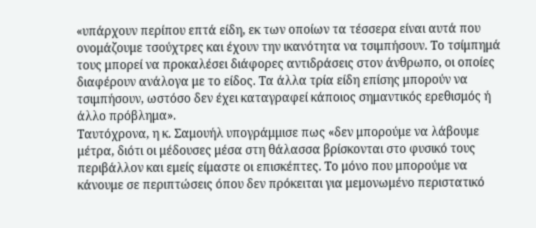«υπάρχουν περίπου επτά είδη, εκ των οποίων τα τέσσερα είναι αυτά που ονομάζουμε τσούχτρες και έχουν την ικανότητα να τσιμπήσουν. Το τσίμπημά τους μπορεί να προκαλέσει διάφορες αντιδράσεις στον άνθρωπο, οι οποίες διαφέρουν ανάλογα με το είδος. Τα άλλα τρία είδη επίσης μπορούν να τσιμπήσουν, ωστόσο δεν έχει καταγραφεί κάποιος σημαντικός ερεθισμός ή άλλο πρόβλημα».
Ταυτόχρονα, η κ. Σαμουήλ υπογράμμισε πως «δεν μπορούμε να λάβουμε μέτρα, διότι οι μέδουσες μέσα στη θάλασσα βρίσκονται στο φυσικό τους περιβάλλον και εμείς είμαστε οι επισκέπτες. Το μόνο που μπορούμε να κάνουμε σε περιπτώσεις όπου δεν πρόκειται για μεμονωμένο περιστατικό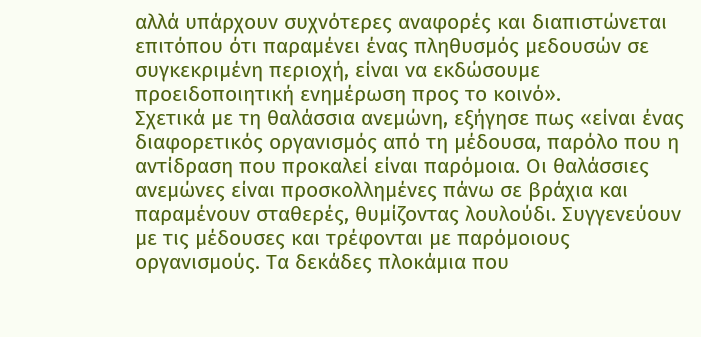αλλά υπάρχουν συχνότερες αναφορές και διαπιστώνεται επιτόπου ότι παραμένει ένας πληθυσμός μεδουσών σε συγκεκριμένη περιοχή, είναι να εκδώσουμε προειδοποιητική ενημέρωση προς το κοινό».
Σχετικά με τη θαλάσσια ανεμώνη, εξήγησε πως «είναι ένας διαφορετικός οργανισμός από τη μέδουσα, παρόλο που η αντίδραση που προκαλεί είναι παρόμοια. Οι θαλάσσιες ανεμώνες είναι προσκολλημένες πάνω σε βράχια και παραμένουν σταθερές, θυμίζοντας λουλούδι. Συγγενεύουν με τις μέδουσες και τρέφονται με παρόμοιους οργανισμούς. Τα δεκάδες πλοκάμια που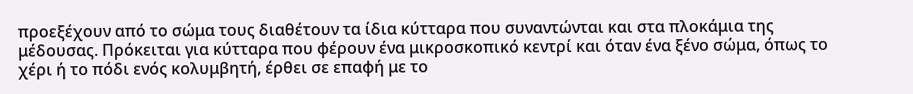προεξέχουν από το σώμα τους διαθέτουν τα ίδια κύτταρα που συναντώνται και στα πλοκάμια της μέδουσας. Πρόκειται για κύτταρα που φέρουν ένα μικροσκοπικό κεντρί και όταν ένα ξένο σώμα, όπως το χέρι ή το πόδι ενός κολυμβητή, έρθει σε επαφή με το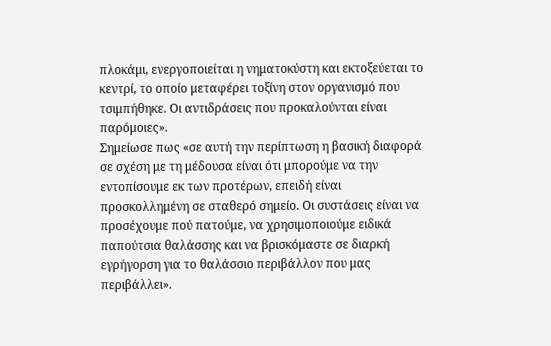πλοκάμι, ενεργοποιείται η νηματοκύστη και εκτοξεύεται το κεντρί, το οποίο μεταφέρει τοξίνη στον οργανισμό που τσιμπήθηκε. Οι αντιδράσεις που προκαλούνται είναι παρόμοιες».
Σημείωσε πως «σε αυτή την περίπτωση η βασική διαφορά σε σχέση με τη μέδουσα είναι ότι μπορούμε να την εντοπίσουμε εκ των προτέρων, επειδή είναι προσκολλημένη σε σταθερό σημείο. Οι συστάσεις είναι να προσέχουμε πού πατούμε, να χρησιμοποιούμε ειδικά παπούτσια θαλάσσης και να βρισκόμαστε σε διαρκή εγρήγορση για το θαλάσσιο περιβάλλον που μας περιβάλλει».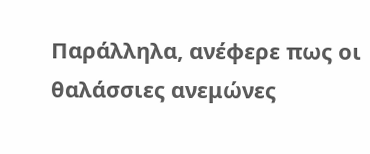Παράλληλα, ανέφερε πως οι θαλάσσιες ανεμώνες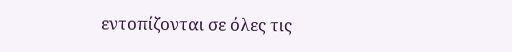εντοπίζονται σε όλες τις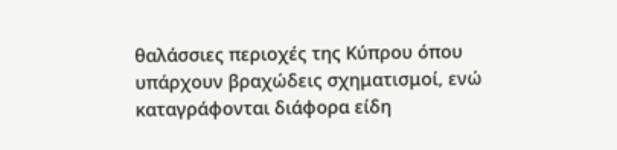θαλάσσιες περιοχές της Κύπρου όπου υπάρχουν βραχώδεις σχηματισμοί, ενώ καταγράφονται διάφορα είδη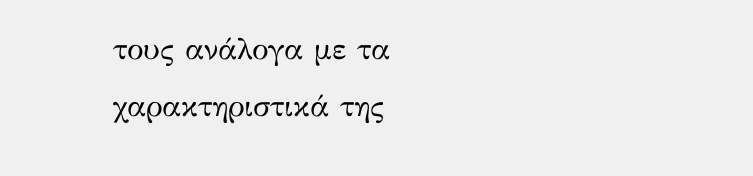τους ανάλογα με τα χαρακτηριστικά της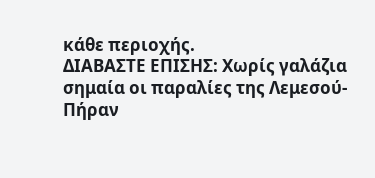κάθε περιοχής.
ΔΙΑΒΑΣΤΕ ΕΠΙΣΗΣ: Χωρίς γαλάζια σημαία οι παραλίες της Λεμεσού-Πήραν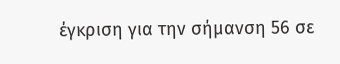έγκριση για την σήμανση 56 σε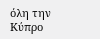όλη την Κύπρο